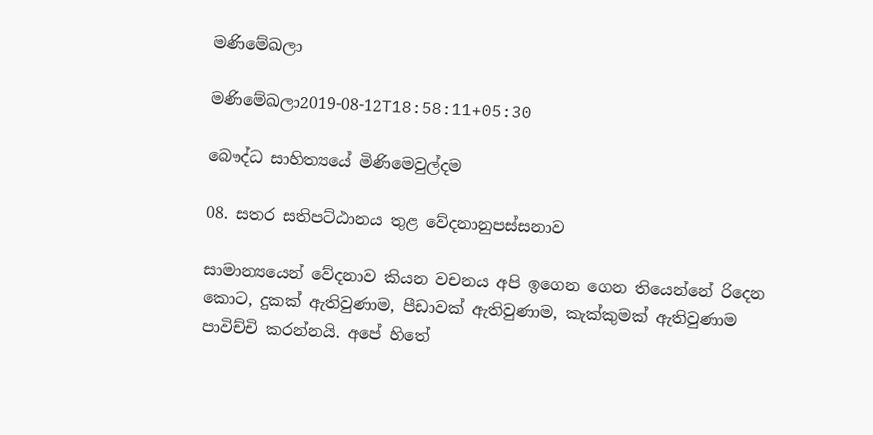මණිමේඛලා

මණිමේඛලා2019-08-12T18:58:11+05:30

බෞද්ධ සාහිත්‍යයේ මිණිමෙවුල්දම

08. සතර සතිපට්ඨානය තුළ වේදනානුපස්සනාව

සාමාන්‍යයෙන් වේදනාව කියන වචනය අපි ඉගෙන ගෙන තියෙන්නේ රිදෙන කොට, දුකක් ඇතිවුණාම, පීඩාවක් ඇතිවුණාම, කැක්කුමක් ඇතිවුණාම පාවිච්චි කරන්නයි. අපේ හිතේ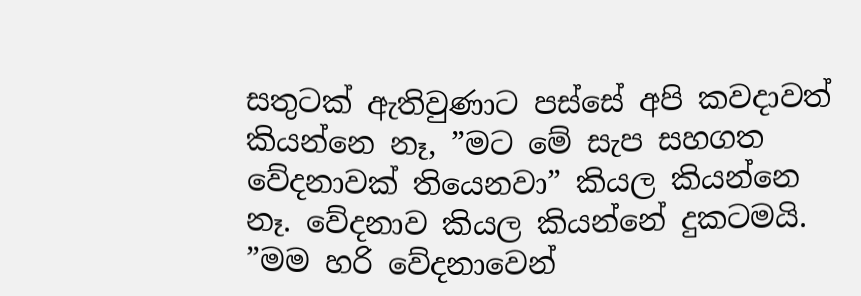සතුටක් ඇතිවුණාට පස්සේ අපි කවදාවත් කියන්නෙ නෑ, ”මට මේ සැප සහගත වේදනාවක් තියෙනවා” කියල කියන්නෙ නෑ. වේදනාව කියල කියන්නේ දුකටමයි. ”මම හරි වේදනාවෙන්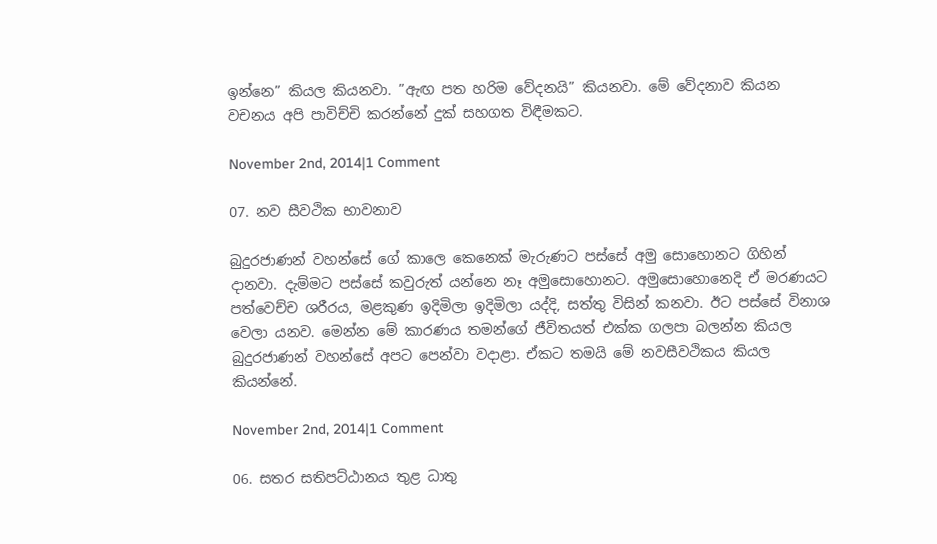ඉන්නෙ” කියල කියනවා. ”ඇඟ පත හරිම වේදනයි” කියනවා. මේ වේදනාව කියන වචනය අපි පාවිච්චි කරන්නේ දුක් සහගත විඳීමකට.

November 2nd, 2014|1 Comment

07. නව සීවථික භාවනාව

බුදුරජාණන් වහන්සේ ගේ කාලෙ කෙනෙක් මැරුණට පස්සේ අමු සොහොනට ගිහින් දානවා. දැම්මට පස්සේ කවුරුත් යන්නෙ නෑ අමුසොහොනට. අමුසොහොනෙදි ඒ මරණයට පත්වෙච්ච ශරීරය, මළකුණ ඉදිමිලා ඉදිමිලා යද්දි, සත්තු විසින් කනවා. ඊට පස්සේ විනාශ වෙලා යනව. මෙන්න මේ කාරණය තමන්ගේ ජීවිතයත් එක්ක ගලපා බලන්න කියල බුදුරජාණන් වහන්සේ අපට පෙන්වා වදාළා. ඒකට තමයි මේ නවසීවථිකය කියල කියන්නේ.

November 2nd, 2014|1 Comment

06. සතර සතිපට්ඨානය තුළ ධාතු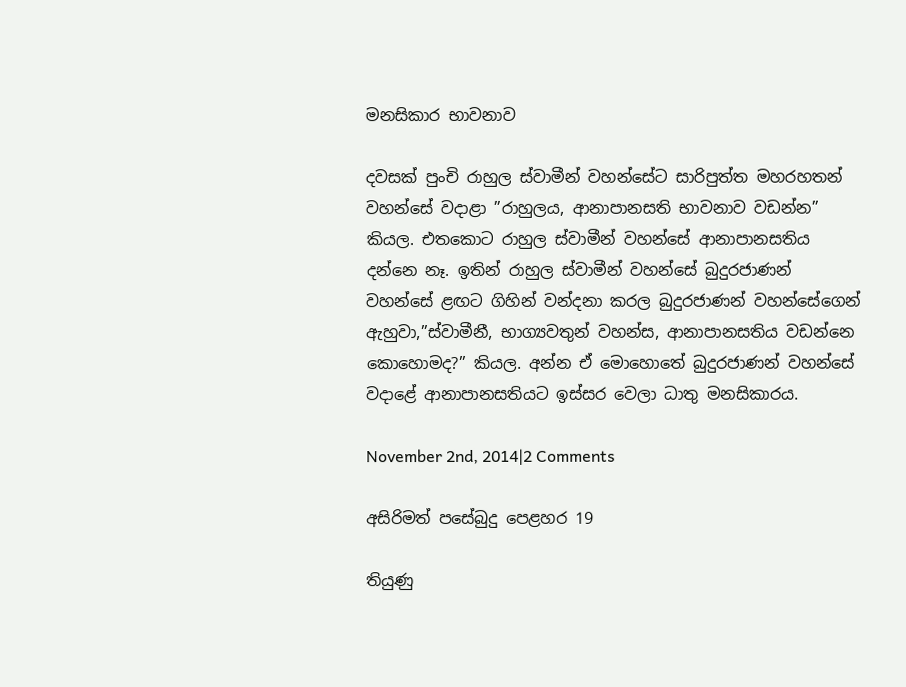මනසිකාර භාවනාව

දවසක් පුංචි රාහුල ස්වාමීන් වහන්සේට සාරිපුත්ත මහරහතන් වහන්සේ වදාළා ”රාහුලය, ආනාපානසති භාවනාව වඩන්න” කියල. එතකොට රාහුල ස්වාමීන් වහන්සේ ආනාපානසතිය දන්නෙ නෑ. ඉතින් රාහුල ස්වාමීන් වහන්සේ බුදුරජාණන් වහන්සේ ළඟට ගිහින් වන්දනා කරල බුදුරජාණන් වහන්සේගෙන් ඇහුවා,”ස්වාමීනී, භාග්‍යවතුන් වහන්ස, ආනාපානසතිය වඩන්නෙ කොහොමද?” කියල. අන්න ඒ මොහොතේ බුදුරජාණන් වහන්සේ වදාළේ ආනාපානසතියට ඉස්සර වෙලා ධාතු මනසිකාරය.

November 2nd, 2014|2 Comments

අසිරිමත් පසේබුදු පෙළහර 19

තියුණු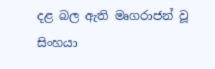දළ බල ඇති මෘගරාජන් වූ සිංහයා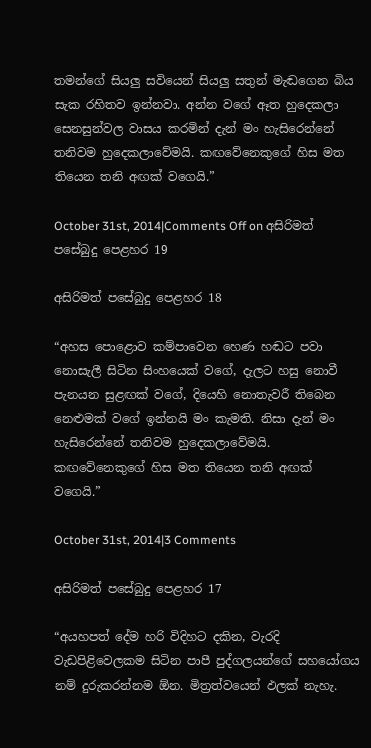තමන්ගේ සියලු සවියෙන් සියලු සතුන් මැඬගෙන බිය සැක රහිතව ඉන්නවා. අන්න වගේ ඈත හුදෙකලා සෙනසුන්වල වාසය කරමින් දැන් මං හැසිරෙන්නේ තනිවම හුදෙකලාවේමයි. කඟවේනෙකුගේ හිස මත තියෙන තනි අඟක් වගෙයි.”

October 31st, 2014|Comments Off on අසිරිමත් පසේබුදු පෙළහර 19

අසිරිමත් පසේබුදු පෙළහර 18

“අහස පොළොව කම්පාවෙන හෙණ හඬට පවා නොසැලී සිටින සිංහයෙක් වගේ, දැලට හසු නොවී පැනයන සුළඟක් වගේ, දියෙහි නොතැවරී තිබෙන නෙළුමක් වගේ ඉන්නයි මං කැමති. නිසා දැන් මං හැසිරෙන්නේ තනිවම හුදෙකලාවේමයි. කඟවේනෙකුගේ හිස මත තියෙන තනි අඟක් වගෙයි.”

October 31st, 2014|3 Comments

අසිරිමත් පසේබුදු පෙළහර 17

“අයහපත් දේම හරි විදිහට දකින, වැරදි වැඩපිළිවෙලකම සිටින පාපී පුද්ගලයන්ගේ සහයෝගය නම් දුරුකරන්නම ඕන. මිත්‍රත්වයෙන් ඵලක් නැහැ.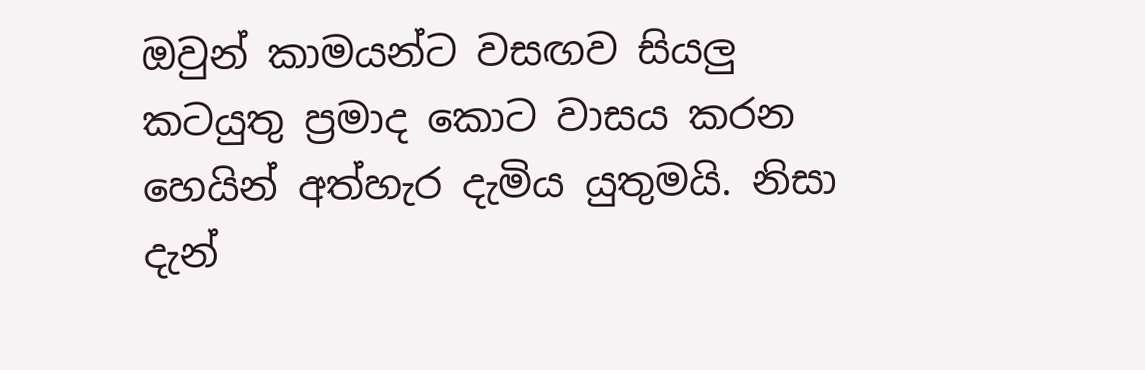ඔවුන් කාමයන්ට වසඟව සියලු කටයුතු ප්‍රමාද කොට වාසය කරන හෙයින් අත්හැර දැමිය යුතුමයි. නිසා දැන්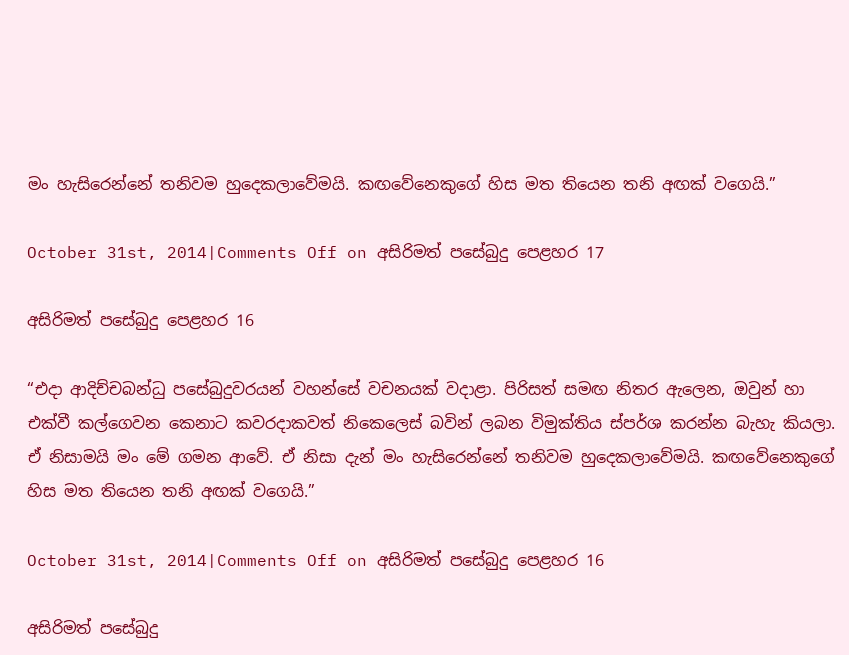මං හැසිරෙන්නේ තනිවම හුදෙකලාවේමයි. කඟවේනෙකුගේ හිස මත තියෙන තනි අඟක් වගෙයි.”

October 31st, 2014|Comments Off on අසිරිමත් පසේබුදු පෙළහර 17

අසිරිමත් පසේබුදු පෙළහර 16

“එදා ආදිච්චබන්ධු පසේබුදුවරයන් වහන්සේ වචනයක් වදාළා. පිරිසත් සමඟ නිතර ඇලෙන, ඔවුන් හා එක්වී කල්ගෙවන කෙනාට කවරදාකවත් නිකෙලෙස් බවින් ලබන විමුක්තිය ස්පර්ශ කරන්න බැහැ කියලා. ඒ නිසාමයි මං මේ ගමන ආවේ. ඒ නිසා දැන් මං හැසිරෙන්නේ තනිවම හුදෙකලාවේමයි. කඟවේනෙකුගේ හිස මත තියෙන තනි අඟක් වගෙයි.”

October 31st, 2014|Comments Off on අසිරිමත් පසේබුදු පෙළහර 16

අසිරිමත් පසේබුදු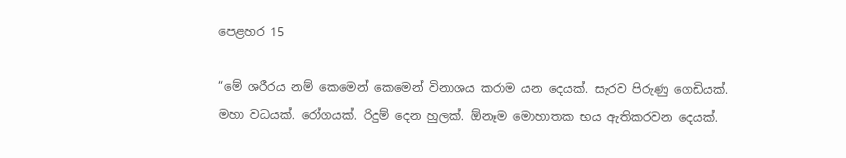පෙළහර 15

“මේ ශරීරය නම් කෙමෙන් කෙමෙන් විනාශය කරාම යන දෙයක්. සැරව පිරුණු ගෙඩියක්. මහා වධයක්. රෝගයක්. රිදුම් දෙන හුලක්. ඕනෑම මොහාතක භය ඇතිකරවන දෙයක්.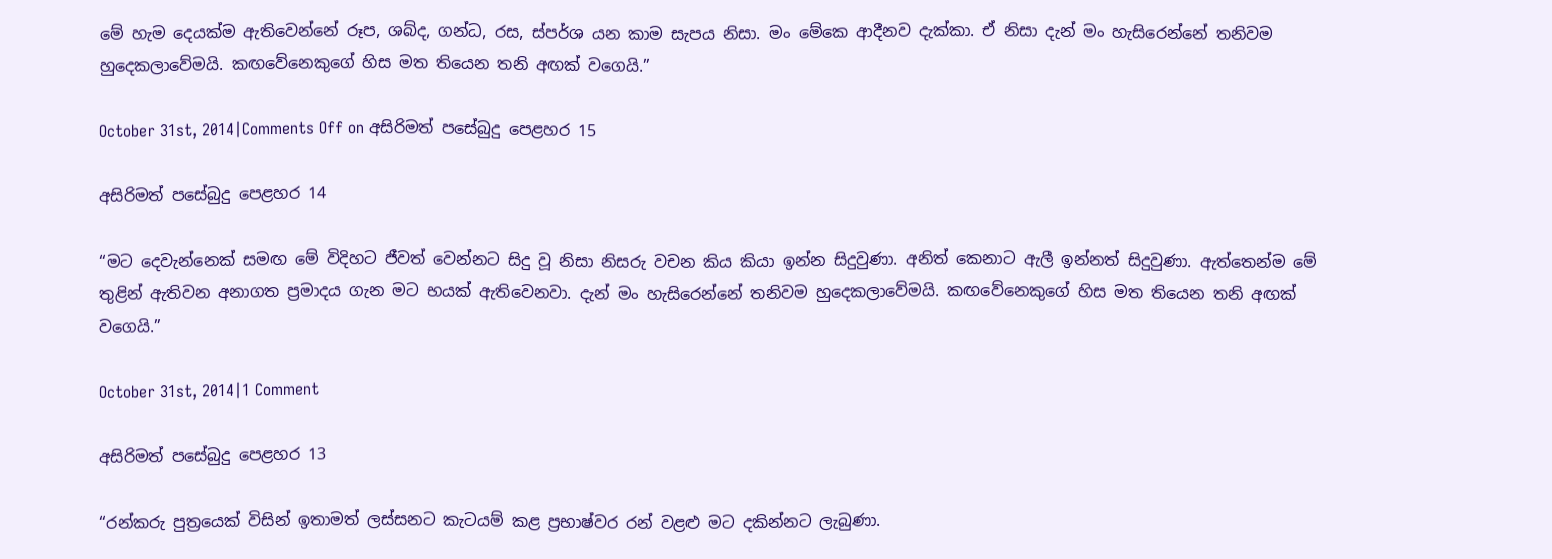මේ හැම දෙයක්ම ඇතිවෙන්නේ රූප, ශබ්ද, ගන්ධ, රස, ස්පර්ශ යන කාම සැපය නිසා. මං මේකෙ ආදීනව දැක්කා. ඒ නිසා දැන් මං හැසිරෙන්නේ තනිවම හුදෙකලාවේමයි. කඟවේනෙකුගේ හිස මත තියෙන තනි අඟක් වගෙයි.”

October 31st, 2014|Comments Off on අසිරිමත් පසේබුදු පෙළහර 15

අසිරිමත් පසේබුදු පෙළහර 14

“මට දෙවැන්නෙක් සමඟ මේ විදිහට ජීවත් වෙන්නට සිදු වූ නිසා නිසරු වචන කිය කියා ඉන්න සිදුවුණා. අනිත් කෙනාට ඇලී ඉන්නත් සිදුවුණා. ඇත්තෙන්ම මේ තුළින් ඇතිවන අනාගත ප්‍රමාදය ගැන මට භයක් ඇතිවෙනවා. දැන් මං හැසිරෙන්නේ තනිවම හුදෙකලාවේමයි. කඟවේනෙකුගේ හිස මත තියෙන තනි අඟක් වගෙයි.”

October 31st, 2014|1 Comment

අසිරිමත් පසේබුදු පෙළහර 13

“රන්කරු පුත්‍රයෙක් විසින් ඉතාමත් ලස්සනට කැටයම් කළ ප්‍රභාෂ්වර රන් වළළු මට දකින්නට ලැබුණා.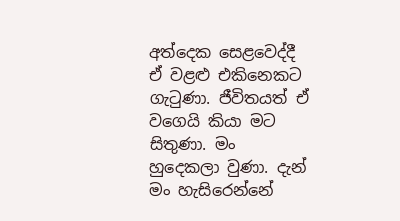අත්දෙක සෙළවෙද්දී ඒ වළළු එකිනෙකට ගැටුණා. ජීවිතයත් ඒ වගෙයි කියා මට සිතුණා. මං හුදෙකලා වුණා. දැන් මං හැසිරෙන්නේ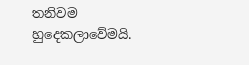තනිවම හුදෙකලාවේමයි.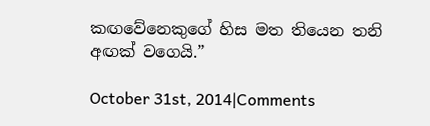කඟවේනෙකුගේ හිස මත තියෙන තනි අඟක් වගෙයි.”

October 31st, 2014|Comments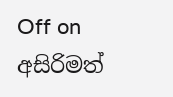Off on අසිරිමත්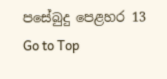පසේබුදු පෙළහර 13
Go to Top